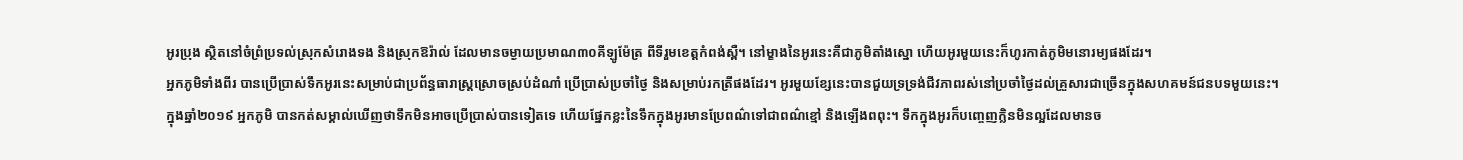អូរប្រុង ស្ថិតនៅចំព្រំប្រទល់ស្រុកសំរោងទង និងស្រុកឱរ៉ាល់ ដែលមានចម្ងាយប្រមាណ៣០គីឡូម៉ែត្រ ពីទីរួមខេត្តកំពង់ស្ពឺ។ នៅម្ខាងនៃអូរនេះគឺជាភូមិតាំងស្នោ ហើយអូរមួយនេះក៏ហូរកាត់ភូមិមនោរម្យផងដែរ។
អ្នកភូមិទាំងពីរ បានប្រើប្រាស់ទឹកអូរនេះសម្រាប់ជាប្រព័ន្ធធារាស្រ្តស្រោចស្រប់ដំណាំ ប្រើប្រាស់ប្រចាំថ្ងៃ និងសម្រាប់រកត្រីផងដែរ។ អូរមួយខ្សែនេះបានជួយទ្រទ្រង់ជីវភាពរស់នៅប្រចាំថ្ងៃដល់គ្រួសារជាច្រើនក្នុងសហគមន៍ជនបទមួយនេះ។
ក្នុងឆ្នាំ២០១៩ អ្នកភូមិ បានកត់សម្គាល់ឃើញថាទឹកមិនអាចប្រើប្រាស់បានទៀតទេ ហើយផ្នែកខ្លះនៃទឹកក្នុងអូរមានប្រែពណ៌ទៅជាពណ៌ខ្មៅ និងឡើងពពុះ។ ទឹកក្នុងអូរក៏បញ្ចេញក្លិនមិនល្អដែលមានច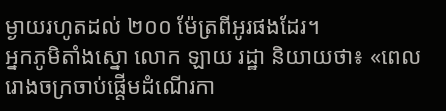ម្ងាយរហូតដល់ ២០០ ម៉ែត្រពីអូរផងដែរ។
អ្នកភូមិតាំងស្នោ លោក ឡាយ រដ្ឋា និយាយថា៖ «ពេលរោងចក្រចាប់ផ្ដើមដំណើរកា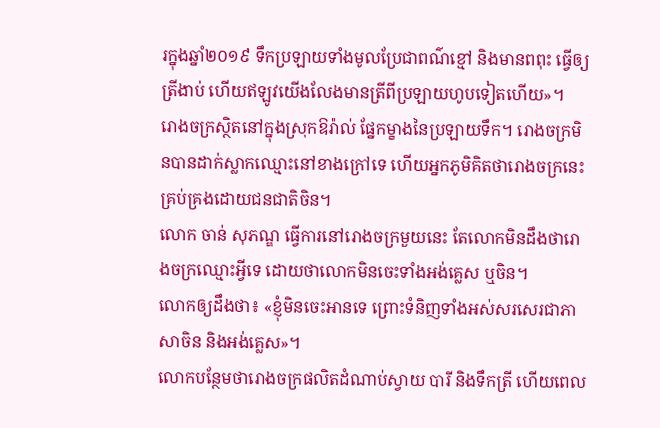រក្នុងឆ្នាំ២០១៩ ទឹកប្រឡាយទាំងមូលប្រែជាពណ៌ខ្មៅ និងមានពពុះ ធ្វើឲ្យត្រីងាប់ ហើយឥឡូវយើងលែងមានត្រីពីប្រឡាយហូបទៀតហើយ»។
រោងចក្រស្ថិតនៅក្នុងស្រុកឱរ៉ាល់ ផ្នែកម្ខាងនៃប្រឡាយទឹក។ រោងចក្រមិនបានដាក់ស្លាកឈ្មោះនៅខាងក្រៅទេ ហើយអ្នកភូមិគិតថារោងចក្រនេះគ្រប់គ្រងដោយជនជាតិចិន។
លោក ចាន់ សុភណ្ឌ ធ្វើការនៅរោងចក្រមួយនេះ តែលោកមិនដឹងថារោងចក្រឈ្មោះអ្វីទេ ដោយថាលោកមិនចេះទាំងអង់គ្លេស ឬចិន។
លោកឲ្យដឹងថា៖ «ខ្ញុំមិនចេះអានទេ ព្រោះទំនិញទាំងអស់សរសេរជាភាសាចិន និងអង់គ្លេស»។
លោកបន្ថែមថារោងចក្រផលិតដំណាប់ស្វាយ បារី និងទឹកត្រី ហើយពេល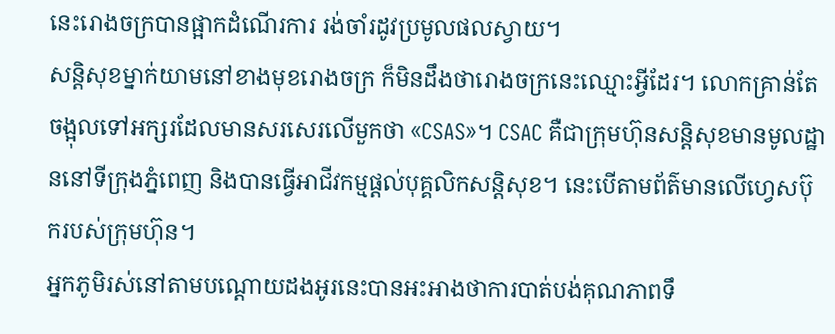នេះរោងចក្របានផ្អាកដំណើរការ រង់ចាំរដូវប្រមូលផលស្វាយ។
សន្ដិសុខម្នាក់យាមនៅខាងមុខរោងចក្រ ក៏មិនដឹងថារោងចក្រនេះឈ្មោះអ្វីដែរ។ លោកគ្រាន់តែចង្អុលទៅអក្សរដែលមានសរសេរលើមួកថា «CSAS»។ CSAC គឺជាក្រុមហ៊ុនសន្តិសុខមានមូលដ្ឋាននៅទីក្រុងភ្នំពេញ និងបានធ្វើអាជីវកម្មផ្ដល់បុគ្គលិកសន្តិសុខ។ នេះបើតាមព័ត៌មានលើហ្វេសប៊ុករបស់ក្រុមហ៊ុន។
អ្នកភូមិរស់នៅតាមបណ្ដោយដងអូរនេះបានអះអាងថាការបាត់បង់គុណភាពទឹ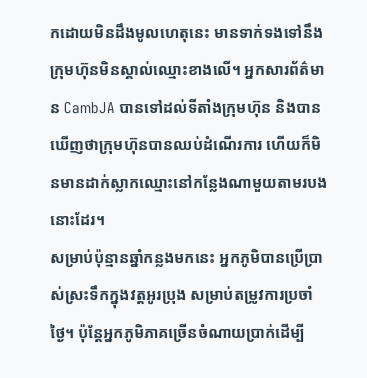កដោយមិនដឹងមូលហេតុនេះ មានទាក់ទងទៅនឹងក្រុមហ៊ុនមិនស្គាល់ឈ្មោះខាងលើ។ អ្នកសារព័ត៌មាន CambJA បានទៅដល់ទីតាំងក្រុមហ៊ុន និងបានឃើញថាក្រុមហ៊ុនបានឈប់ដំណើរការ ហើយក៏មិនមានដាក់ស្លាកឈ្មោះនៅកន្លែងណាមួយតាមរបងនោះដែរ។
សម្រាប់ប៉ុន្មានឆ្នាំកន្លងមកនេះ អ្នកភូមិបានប្រើប្រាស់ស្រះទឹកក្នុងវត្តអូរប្រុង សម្រាប់តម្រូវការប្រចាំថ្ងៃ។ ប៉ុន្តែអ្នកភូមិភាគច្រើនចំណាយប្រាក់ដើម្បី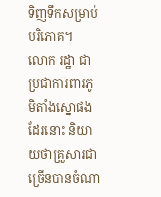ទិញទឹកសម្រាប់បរិភោគ។
លោក រដ្ឋា ជាប្រជាការពារភូមិតាំងស្នោផងដែរនោះ និយាយថាគ្រួសារជាច្រើនបានចំណា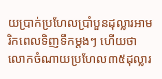យប្រាក់ប្រហែលប្រាំបួនដុល្លារអាមរិកពេលទិញទឹកម្ដងៗ ហើយថាលោកចំណាយប្រហែល៣៥ដុល្លារ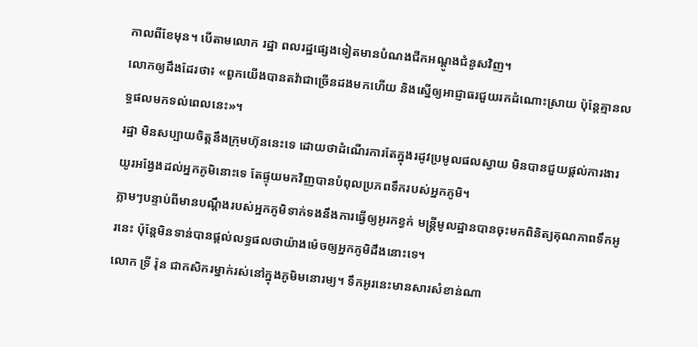កាលពីខែមុន។ បើតាមលោក រដ្ឋា ពលរដ្ឋផ្សេងទៀតមានបំណងជីកអណ្ដូងជំនូសវិញ។
លោកឲ្យដឹងដែរថា៖ «ពួកយើងបានតវ៉ាជាច្រើនដងមកហើយ និងស្នើឲ្យអាជ្ញាធរជួយរកដំណោះស្រាយ ប៉ុន្តែគ្មានលទ្ធផលមកទល់ពេលនេះ»។
រដ្ឋា មិនសប្បាយចិត្តនឹងក្រុមហ៊ុននេះទេ ដោយថាដំណើរការតែក្នុងរដូវប្រមូលផលស្វាយ មិនបានជួយផ្ដល់ការងារយូរអង្វែងដល់អ្នកភូមិនោះទេ តែផ្ទុយមកវិញបានបំពុលប្រភពទឹករបស់អ្នកភូមិ។
ភ្លាមៗបន្ទាប់ពីមានបណ្ដឹងរបស់អ្នកភូមិទាក់ទងនឹងការធ្វើឲ្យអូរកខ្វក់ មន្ត្រីមូលដ្ឋានបានចុះមកពិនិត្យគុណភាពទឹកអូរនេះ ប៉ុន្តែមិនទាន់បានផ្ដល់លទ្ធផលថាយ៉ាងម៉េចឲ្យអ្នកភូមិដឹងនោះទេ។
លោក ទ្រី រ៉ុន ជាកសិករម្នាក់រស់នៅក្នុងភូមិមនោរម្យ។ ទឹកអូរនេះមានសារសំខាន់ណា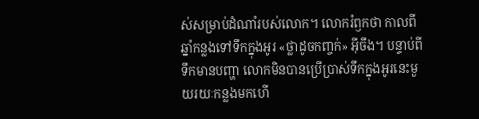ស់សម្រាប់ដំណាំរបស់លោក។ លោករំឭកថា កាលពីឆ្នាំកន្លងទៅទឹកក្នុងអូរ «ថ្លាដូចកញ្ចក់» អ៊ីចឹង។ បន្ទាប់ពីទឹកមានបញ្ហា លោកមិនបានប្រើប្រាស់ទឹកក្នុងអូរនេះមួយរយៈកន្លងមកហើ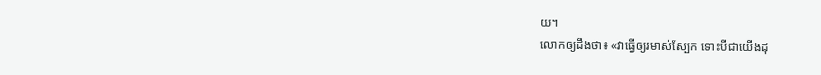យ។
លោកឲ្យដឹងថា៖ «វាធ្វើឲ្យរមាស់ស្បែក ទោះបីជាយើងដុ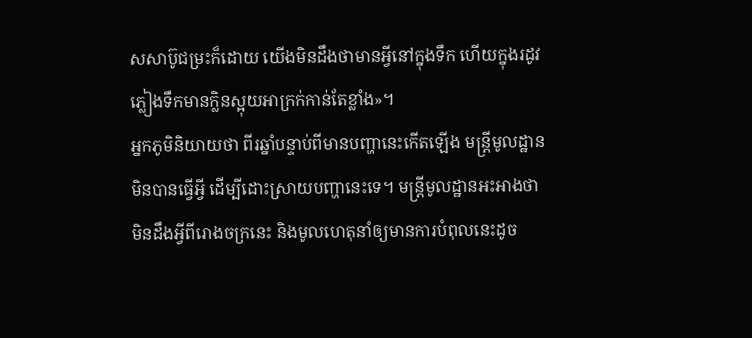សសាប៊ូជម្រះក៏ដោយ យើងមិនដឹងថាមានអ្វីនៅក្នុងទឹក ហើយក្នុងរដូវភ្លៀងទឹកមានក្លិនស្អុយអាក្រក់កាន់តែខ្លាំង»។
អ្នកភូមិនិយាយថា ពីរឆ្នាំបន្ទាប់ពីមានបញ្ហានេះកើតឡើង មន្ត្រីមូលដ្ឋានមិនបានធ្វើអ្វី ដើម្បីដោះស្រាយបញ្ហានេះទេ។ មន្ត្រីមូលដ្ឋានអះអាងថាមិនដឹងអ្វីពីរោងចក្រនេះ និងមូលហេតុនាំឲ្យមានការបំពុលនេះដូច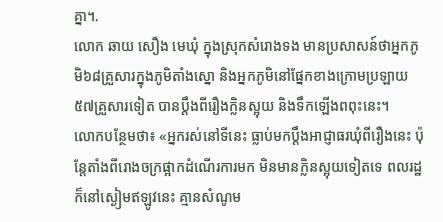គ្នា។.
លោក ឆាយ សឿង មេឃុំ ក្នុងស្រុកសំរោងទង មានប្រសាសន៍ថាអ្នកភូមិ៦៨គ្រួសារក្នុងភូមិតាំងស្នោ និងអ្នកភូមិនៅផ្នែកខាងក្រោមប្រឡាយ៥៧គ្រួសារទៀត បានប្ដឹងពីរឿងក្លិនស្អុយ និងទឹកឡើងពពុះនេះ។
លោកបន្ថែមថា៖ «អ្នករស់នៅទីនេះ ធ្លាប់មកប្ដឹងអាជ្ញាធរឃុំពីរឿងនេះ ប៉ុន្តែតាំងពីរោងចក្រផ្អាកដំណើរការមក មិនមានក្លិនស្អុយទៀតទេ ពលរដ្ឋក៏នៅស្ងៀមឥឡូវនេះ គ្មានសំណូម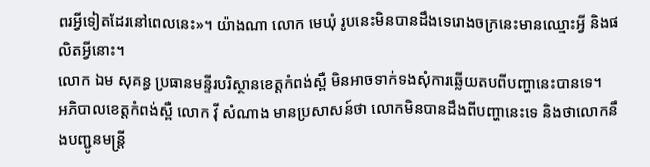ពរអ្វីទៀតដែរនៅពេលនេះ»។ យ៉ាងណា លោក មេឃុំ រូបនេះមិនបានដឹងទេរោងចក្រនេះមានឈ្មោះអ្វី និងផលិតអ្វីនោះ។
លោក ឯម សុគន្ធ ប្រធានមន្ទីរបរិស្ថានខេត្តកំពង់ស្ពឺ មិនអាចទាក់ទងសុំការឆ្លើយតបពីបញ្ហានេះបានទេ។
អភិបាលខេត្តកំពង់ស្ពឺ លោក វ៉ី សំណាង មានប្រសាសន៍ថា លោកមិនបានដឹងពីបញ្ហានេះទេ និងថាលោកនឹងបញ្ជូនមន្ត្រី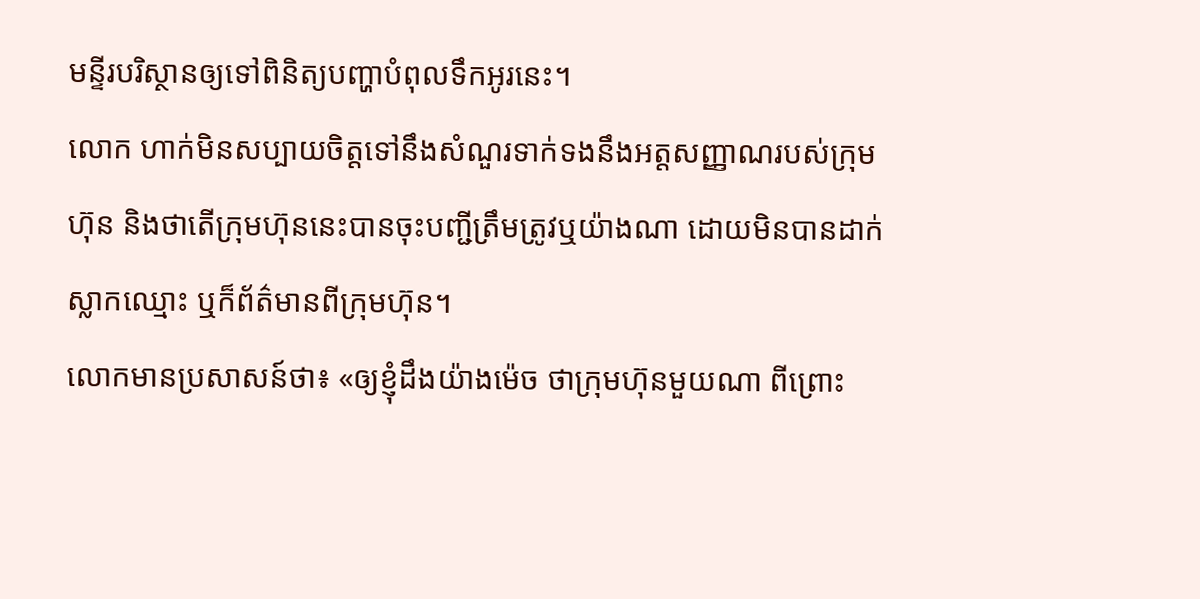មន្ទីរបរិស្ថានឲ្យទៅពិនិត្យបញ្ហាបំពុលទឹកអូរនេះ។
លោក ហាក់មិនសប្បាយចិត្តទៅនឹងសំណួរទាក់ទងនឹងអត្តសញ្ញាណរបស់ក្រុមហ៊ុន និងថាតើក្រុមហ៊ុននេះបានចុះបញ្ជីត្រឹមត្រូវឬយ៉ាងណា ដោយមិនបានដាក់ស្លាកឈ្មោះ ឬក៏ព័ត៌មានពីក្រុមហ៊ុន។
លោកមានប្រសាសន៍ថា៖ «ឲ្យខ្ញុំដឹងយ៉ាងម៉េច ថាក្រុមហ៊ុនមួយណា ពីព្រោះ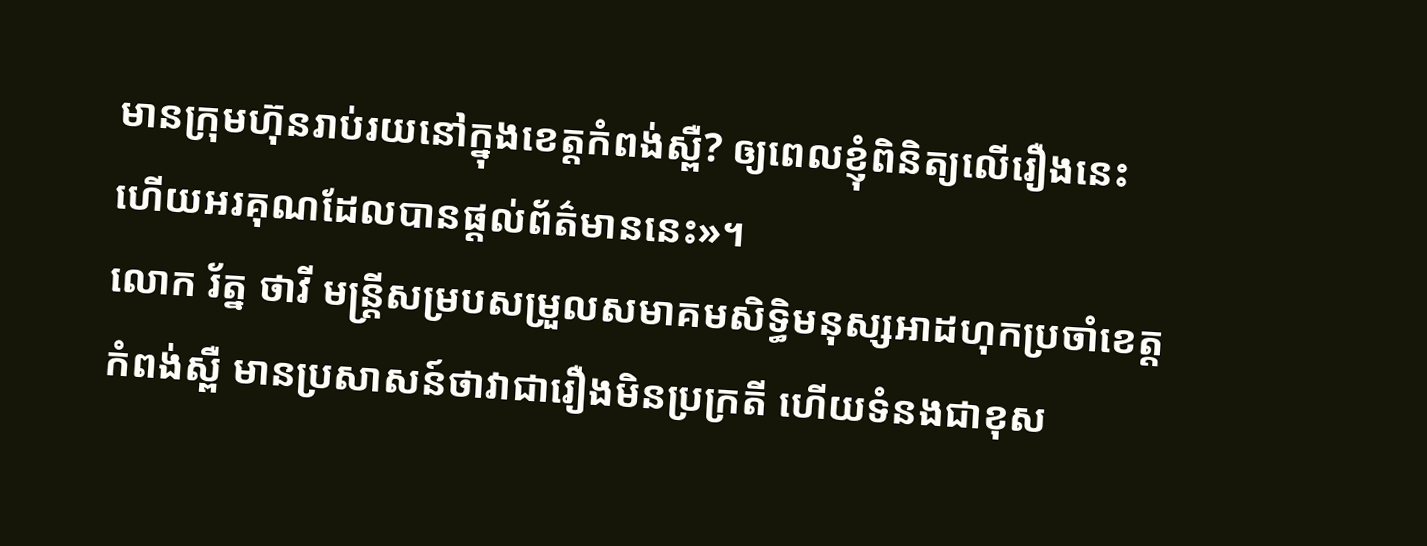មានក្រុមហ៊ុនរាប់រយនៅក្នុងខេត្តកំពង់ស្ពឺ? ឲ្យពេលខ្ញុំពិនិត្យលើរឿងនេះ ហើយអរគុណដែលបានផ្ដល់ព័ត៌មាននេះ»។
លោក រ័ត្ន ថាវី មន្រ្តីសម្របសម្រួលសមាគមសិទ្ធិមនុស្សអាដហុកប្រចាំខេត្តកំពង់ស្ពឺ មានប្រសាសន៍ថាវាជារឿងមិនប្រក្រតី ហើយទំនងជាខុស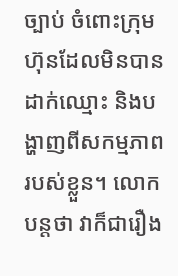ច្បាប់ ចំពោះក្រុមហ៊ុនដែលមិនបានដាក់ឈ្មោះ និងបង្ហាញពីសកម្មភាពរបស់ខ្លួន។ លោកបន្តថា វាក៏ជារឿង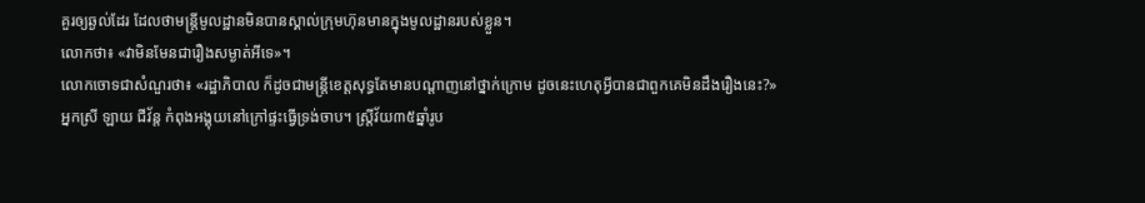គួរឲ្យឆ្ងល់ដែរ ដែលថាមន្ត្រីមូលដ្ឋានមិនបានស្គាល់ក្រុមហ៊ុនមានក្នុងមូលដ្ឋានរបស់ខ្លួន។
លោកថា៖ «វាមិនមែនជារឿងសម្ងាត់អីទេ»។
លោកចោទជាសំណួរថា៖ «រដ្ឋាភិបាល ក៏ដូចជាមន្ត្រីខេត្តសុទ្ធតែមានបណ្ដាញនៅថ្នាក់ក្រោម ដូចនេះហេតុអ្វីបានជាពួកគេមិនដឹងរឿងនេះ?»
អ្នកស្រី ឡាយ ជីវ័ន្ត កំពុងអង្គុយនៅក្រៅផ្ទះធ្វើទ្រង់ចាប។ ស្រ្តីវ័យ៣៥ឆ្នាំរូប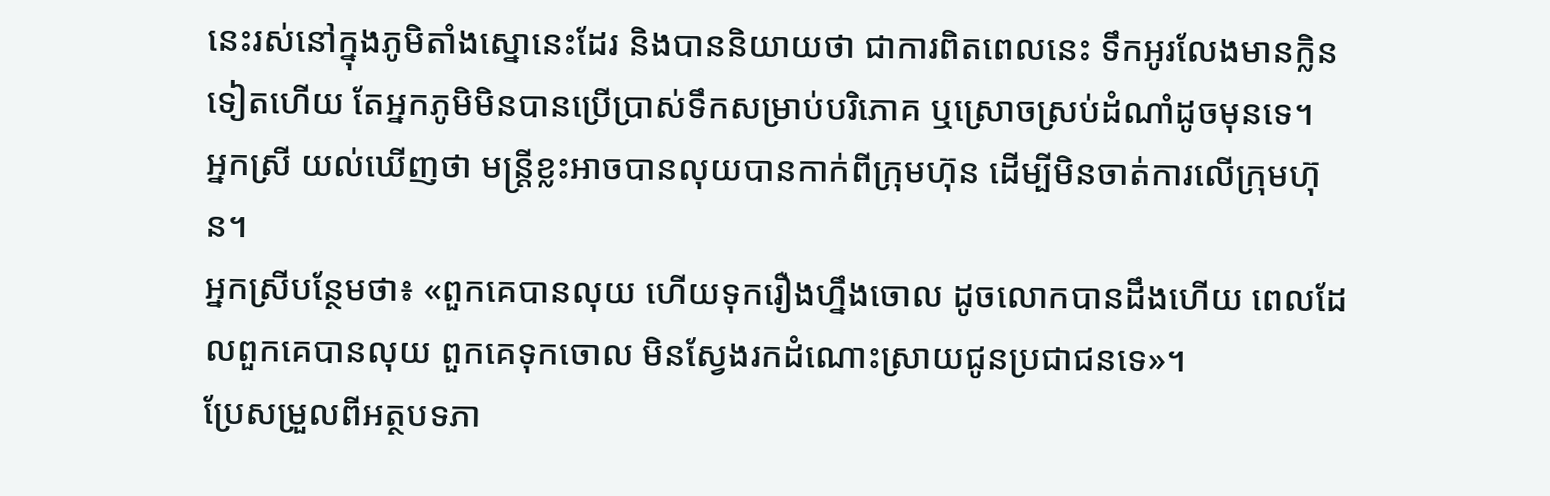នេះរស់នៅក្នុងភូមិតាំងស្នោនេះដែរ និងបាននិយាយថា ជាការពិតពេលនេះ ទឹកអូរលែងមានក្លិនទៀតហើយ តែអ្នកភូមិមិនបានប្រើប្រាស់ទឹកសម្រាប់បរិភោគ ឬស្រោចស្រប់ដំណាំដូចមុនទេ។
អ្នកស្រី យល់ឃើញថា មន្ត្រីខ្លះអាចបានលុយបានកាក់ពីក្រុមហ៊ុន ដើម្បីមិនចាត់ការលើក្រុមហ៊ុន។
អ្នកស្រីបន្ថែមថា៖ «ពួកគេបានលុយ ហើយទុករឿងហ្នឹងចោល ដូចលោកបានដឹងហើយ ពេលដែលពួកគេបានលុយ ពួកគេទុកចោល មិនស្វែងរកដំណោះស្រាយជូនប្រជាជនទេ»។
ប្រែសម្រួលពីអត្ថបទភា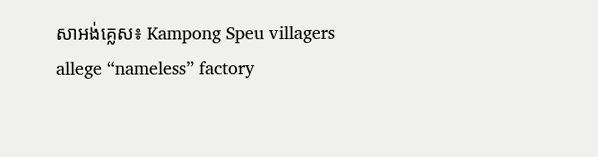សាអង់គ្លេស៖ Kampong Speu villagers allege “nameless” factory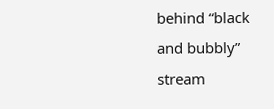behind “black and bubbly” stream